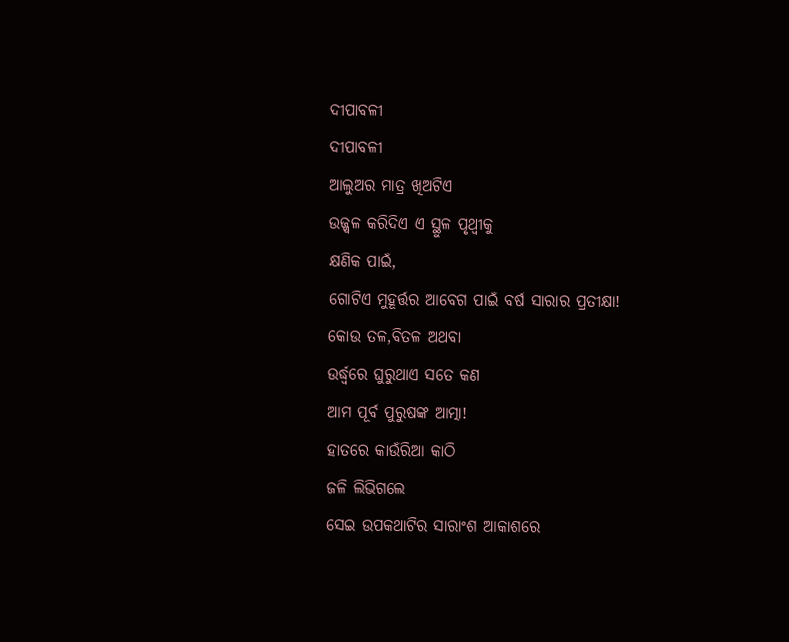ଦୀପାବଳୀ
ଦୀପାବଳୀ
ଆଲୁଅର ମାତ୍ର ଖିଅଟିଏ
ଉଜ୍ଜ୍ଵଳ କରିଦିଏ ଏ ସ୍ଥୁଳ ପୃଥ୍ଵୀକୁ
କ୍ଷଣିକ ପାଇଁ,
ଗୋଟିଏ ମୁହୂର୍ତ୍ତର ଆବେଗ ପାଇଁ ବର୍ଷ ସାରାର ପ୍ରତୀକ୍ଷା!
କୋଉ ତଳ,ବିତଳ ଅଥବା
ଉର୍ଦ୍ଧ୍ଵରେ ଘୁରୁଥାଏ ସତେ କଣ
ଆମ ପୂର୍ବ ପୁରୁଷଙ୍କ ଆତ୍ମା!
ହାତରେ କାଉଁରିଆ କାଠି
ଜଳି ଲିଭିଗଲେ
ସେଇ ଉପକଥାଟିର ସାରାଂଶ ଆକାଶରେ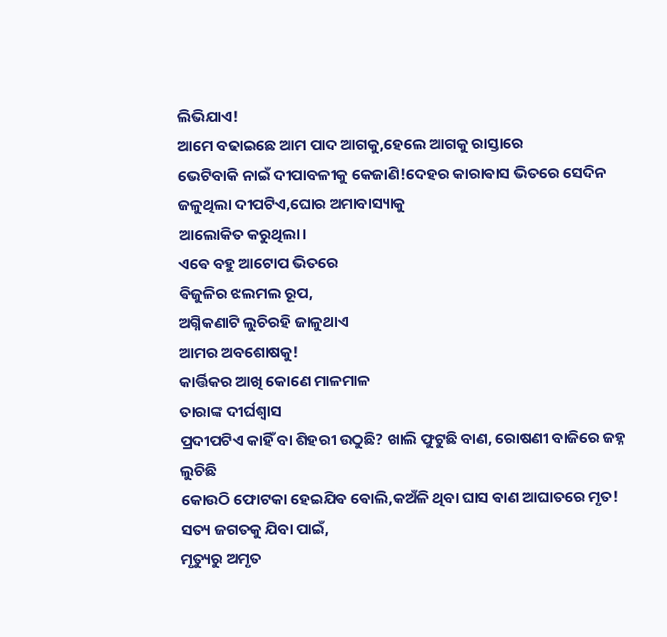ଲିଭିଯାଏ!
ଆମେ ବଢାଇଛେ ଆମ ପାଦ ଆଗକୁ,ହେଲେ ଆଗକୁ ରାସ୍ତାରେ
ଭେଟିବାକି ନାଇଁ ଦୀପାବଳୀକୁ କେଜାଣି!ଦେହର କାରାଵାସ ଭିତରେ ସେଦିନ ଜଳୁଥିଲା ଦୀପଟିଏ,ଘୋର ଅମାବାସ୍ୟାକୁ
ଆଲୋକିତ କରୁଥିଲା।
ଏଵେ ବହୁ ଆଟୋପ ଭିତରେ
ଵିଜୁଳିର ଝଲମଲ ରୂପ,
ଅଗ୍ନିକଣାଟି ଲୁଚିରହି ଜାଳୁଥାଏ
ଆମର ଅବଶୋଷକୁ!
କାର୍ତ୍ତିକର ଆଖି କୋଣେ ମାଳମାଳ
ତାରାଙ୍କ ଦୀର୍ଘଶ୍ବାସ
ପ୍ରଦୀପଟିଏ କାହିଁ ବା ଶିହରୀ ଉଠୁଛି? ଖାଲି ଫୁଟୁଛି ବାଣ, ରୋଷଣୀ ବାଜିରେ ଜହ୍ନ ଲୁଚିଛି
କୋଉଠି ଫୋଟକା ହେଇଯିଵ ଵୋଲି,କଅଁଳି ଥିବା ଘାସ ଵାଣ ଆଘାତରେ ମୃତ!
ସତ୍ୟ ଜଗତକୁ ଯିବା ପାଇଁ,
ମୃତ୍ୟୁରୁ ଅମୃତ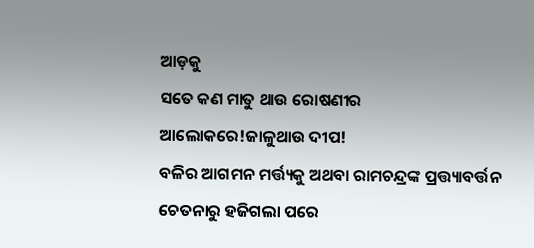ଆଡ଼କୁ
ସତେ କଣ ମାତୁ ଥାଉ ରୋଷଣୀର
ଆଲୋକରେ!ଜାଳୁଥାଉ ଦୀପ!
ବଳିର ଆଗମନ ମର୍ତ୍ତ୍ୟକୁ ଅଥବା ରାମଚନ୍ଦ୍ରଙ୍କ ପ୍ରତ୍ତ୍ୟାବର୍ତ୍ତନ ଚେତନାରୁ ହଜିଗଲା ପରେ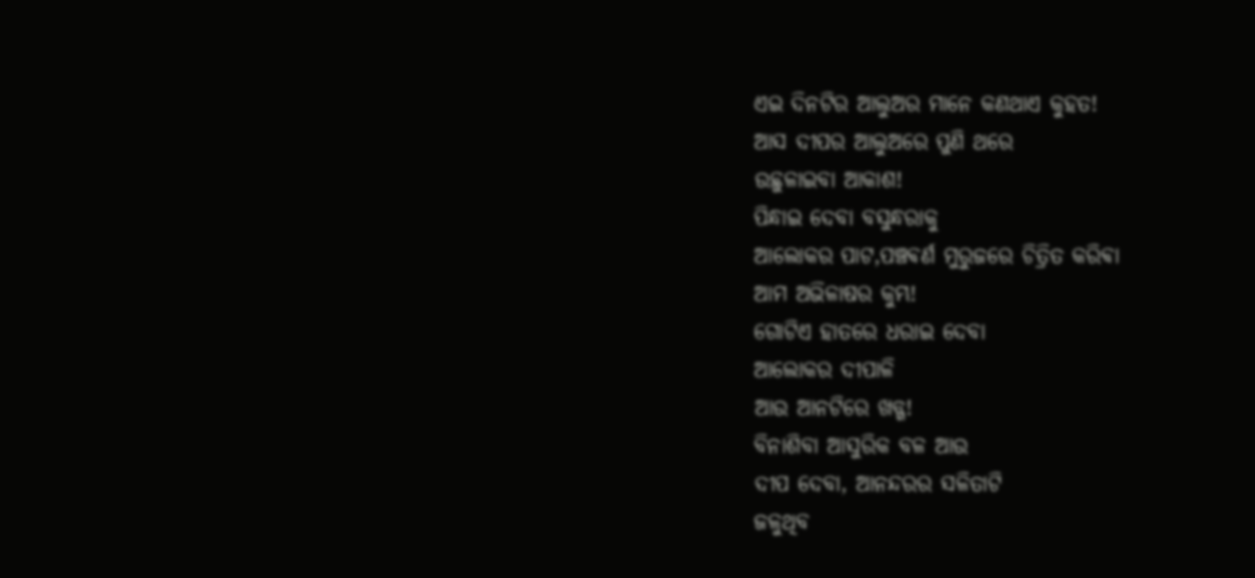ଏଇ ଦିନଟିର ଆଲୁଅର ମାନେ କଣଥାଏ କୁହତ!
ଆସ ଦୀପର ଆଲୁଅରେ ପୁଣି ଥରେ
ଉଛୁଳାଇବା ଆକାଶ!
ପିନ୍ଧାଇ ଦେବା ବସୁନ୍ଧରାକୁ
ଆଲୋକର ପାଟ,ପଞ୍ଚଵର୍ଣ ମୁରୁଜରେ ଚିତ୍ରିତ କରିଵା
ଆମ ଅଭିଳାଷର କୁମ୍ଭ!
ଗୋଟିଏ ହାତରେ ଧରାଇ ଦେବା
ଆଲୋକର ଦୀପାଳି
ଆଉ ଆନଟିରେ ଖଡ୍ଗ!
ବିନାଶିବା ଆସୁରିକ ବଳ ଆଉ
ଦୀପ ଦେବା, ଆନନ୍ଦରର ସଳିତାଟି
ଜଳୁଥିବ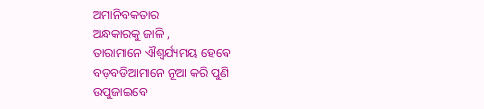ଅମାନିବକତାର
ଅନ୍ଧକାରକୁ ଜାଳି ,
ତାରାମାନେ ଐଶ୍ବର୍ଯ୍ୟମୟ ହେଵେ
ବଡ଼ବଡିଆମାନେ ନୂଆ କରି ପୁଣି
ଉପୁଜାଇବେ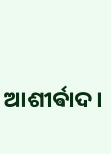ଆଶୀର୍ଵାଦ।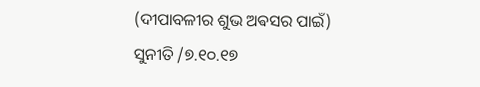(ଦୀପାବଳୀର ଶୁଭ ଅଵସର ପାଇଁ)
ସୁନୀତି /୭.୧୦.୧୭